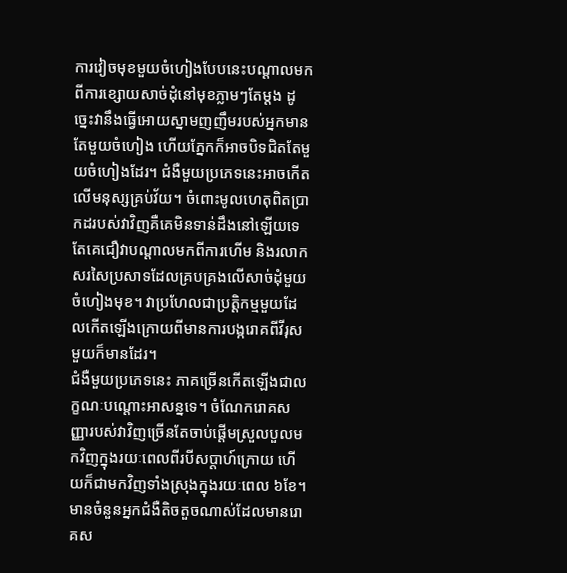ការវៀចមុខមួយចំហៀងបែបនេះបណ្តាលមកពីការខ្សោយសាច់ដុំនៅមុខភ្លាមៗតែម្តង ដូច្នេះវានឹងធ្វើអោយស្នាមញញឹមរបស់អ្នកមានតែមួយចំហៀង ហើយភ្នែកក៏អាចបិទជិតតែមួយចំហៀងដែរ។ ជំងឺមួយប្រភេទនេះអាចកើតលើមនុស្សគ្រប់វ័យ។ ចំពោះមូលហេតុពិតប្រាកដរបស់វាវិញគឺគេមិនទាន់ដឹងនៅឡើយទេ តែគេជឿវាបណ្តាលមកពីការហើម និងរលាកសរសៃប្រសាទដែលគ្របគ្រងលើសាច់ដុំមួយចំហៀងមុខ។ វាប្រហែលជាប្រតិ្តកម្មមួយដែលកើតឡើងក្រោយពីមានការបង្ករោគពីវីរុសមួយក៏មានដែរ។
ជំងឺមួយប្រភេទនេះ ភាគច្រើនកើតឡើងជាលក្ខណៈបណ្តោះអាសន្នទេ។ ចំណែករោគសញ្ញារបស់វាវិញច្រើនតែចាប់ផ្តើមស្រួលបួលមកវិញក្នុងរយៈពេលពីរបីសប្តាហ៍ក្រោយ ហើយក៏ជាមកវិញទាំងស្រុងក្នុងរយៈពេល ៦ខែ។ មានចំនួនអ្នកជំងឺតិចតួចណាស់ដែលមានរោគស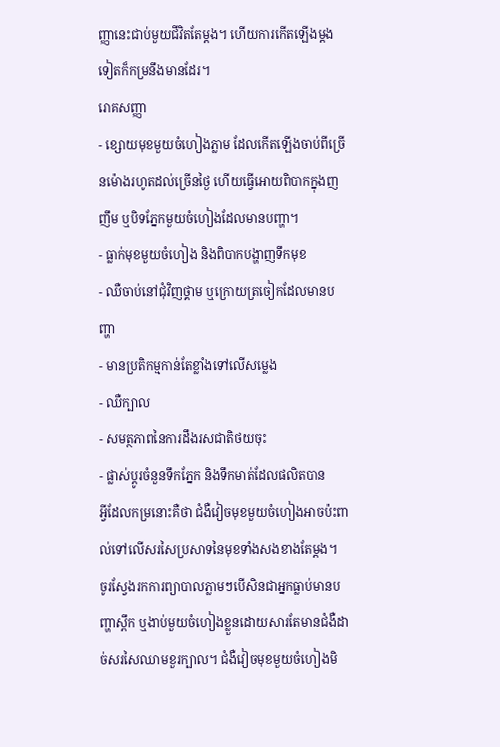ញ្ញានេះជាប់មួយជីវិតតែម្តង។ ហើយការកើតឡើងម្តងទៀតក៏កម្រនឹងមានដែរ។
រោគសញ្ញា
- ខ្សោយមុខមួយចំហៀងភ្លាម ដែលកើតឡើងចាប់ពីច្រើនម៉ោងរហូតដល់ច្រើនថ្ងៃ ហើយធ្វើអោយពិបាកក្នុងញញឹម ឬបិទភ្នែកមួយចំហៀងដែលមានបញ្ហា។
- ធ្លាក់មុខមួយចំហៀង និងពិបាកបង្ហាញទឹកមុខ
- ឈឺចាប់នៅជុំវិញថ្គាម ឬក្រោយត្រចៀកដែលមានបញ្ហា
- មានប្រតិកម្មកាន់តែខ្លាំងទៅលើសម្លេង
- ឈឺក្បាល
- សមត្ថភាពនៃការដឹងរសជាតិថយចុះ
- ផ្លាស់ប្តូរចំនួនទឹកភ្នែក និងទឹកមាត់ដែលផលិតបាន
អ្វីដែលកម្រនោះគឺថា ជំងឺវៀចមុខមួយចំហៀងអាចប៉ះពាល់ទៅលើសរសៃប្រសាទនៃមុខទាំងសងខាងតែម្តង។
ចូរស្វែងរកការព្យាបាលភ្លាមៗបើសិនជាអ្នកធ្លាប់មានបញ្ហាស្ពឹក ឬងាប់មួយចំហៀងខ្លួនដោយសារតែមានជំងឺដាច់សរសៃឈាមខួរក្បាល។ ជំងឺវៀចមុខមួយចំហៀងមិ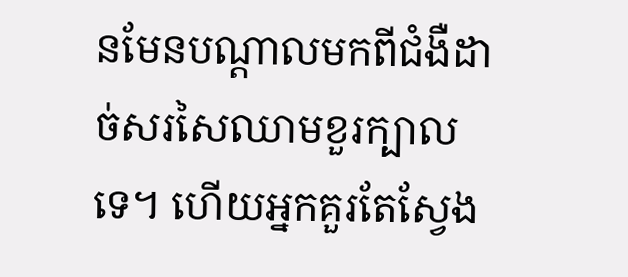នមែនបណ្តាលមកពីជំងឺដាច់សរសៃឈាមខួរក្បាលទេ។ ហើយអ្នកគួរតែស្វែង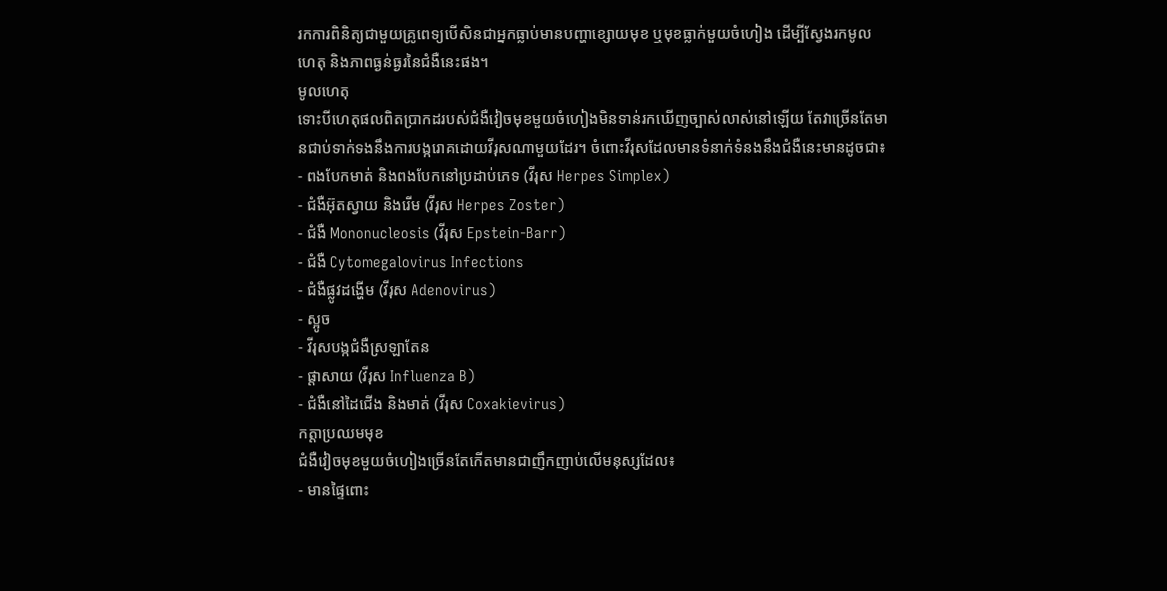រកការពិនិត្យជាមួយគ្រូពេទ្យបើសិនជាអ្នកធ្លាប់មានបញ្ហាខ្សោយមុខ ឬមុខធ្លាក់មួយចំហៀង ដើម្បីស្វែងរកមូលហេតុ និងភាពធ្ងន់ធ្ងរនៃជំងឺនេះផង។
មូលហេតុ
ទោះបីហេតុផលពិតប្រាកដរបស់ជំងឺវៀចមុខមួយចំហៀងមិនទាន់រកឃើញច្បាស់លាស់នៅឡើយ តែវាច្រើនតែមានជាប់ទាក់ទងនឹងការបង្ករោគដោយវីរុសណាមួយដែរ។ ចំពោះវីរុសដែលមានទំនាក់ទំនងនឹងជំងឺនេះមានដូចជា៖
- ពងបែកមាត់ និងពងបែកនៅប្រដាប់ភេទ (វីរុស Herpes Simplex)
- ជំងឺអ៊ុតស្វាយ និងរើម (វីរុស Herpes Zoster)
- ជំងឺ Mononucleosis (វីរុស Epstein-Barr)
- ជំងឺ Cytomegalovirus Infections
- ជំងឺផ្លូវដង្ហើម (វីរុស Adenovirus)
- ស្អូច
- វីរុសបង្កជំងឺស្រឡាតែន
- ផ្តាសាយ (វីរុស Influenza B)
- ជំងឺនៅដៃជើង និងមាត់ (វីរុស Coxakievirus)
កត្តាប្រឈមមុខ
ជំងឺវៀចមុខមួយចំហៀងច្រើនតែកើតមានជាញឹកញាប់លើមនុស្សដែល៖
- មានផ្ទៃពោះ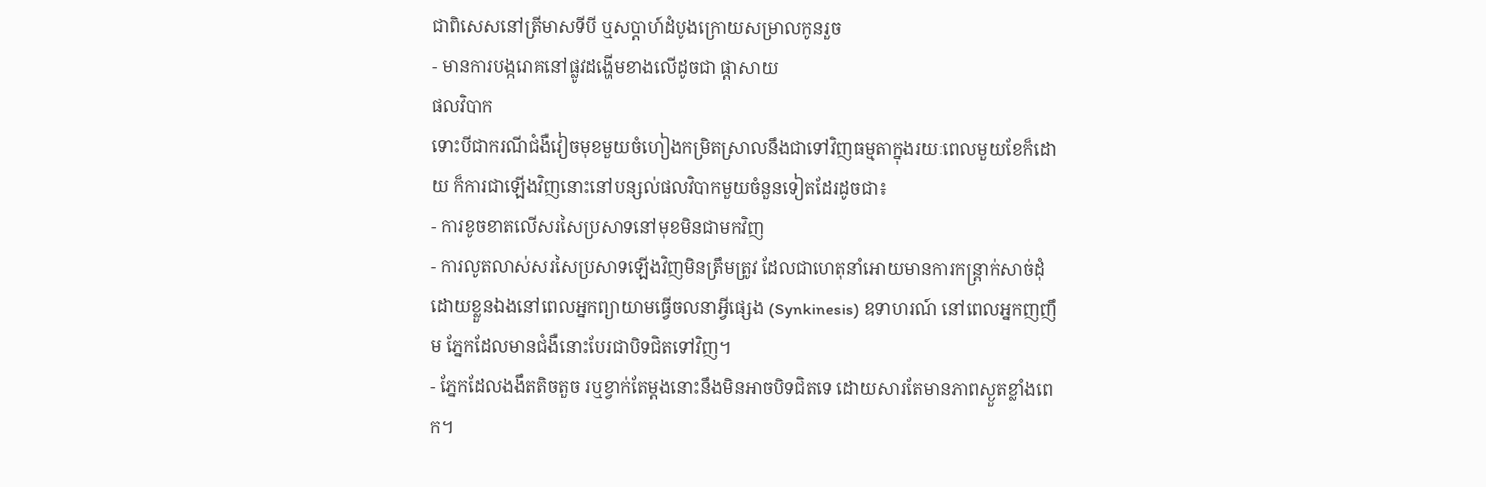ជាពិសេសនៅត្រីមាសទីបី ឬសប្តាហ៍ដំបូងក្រោយសម្រាលកូនរួច
- មានការបង្ករោគនៅផ្លូវដង្ហើមខាងលើដូចជា ផ្តាសាយ
ផលវិបាក
ទោះបីជាករណីជំងឺវៀចមុខមួយចំហៀងកម្រិតស្រាលនឹងជាទៅវិញធម្មតាក្នុងរយៈពេលមួយខែក៏ដោយ ក៏ការជាឡើងវិញនោះនៅបន្សល់ផលវិបាកមួយចំនួនទៀតដែរដូចជា៖
- ការខូចខាតលើសរសៃប្រសាទនៅមុខមិនជាមកវិញ
- ការលូតលាស់សរសៃប្រសាទឡើងវិញមិនត្រឹមត្រូវ ដែលជាហេតុនាំអោយមានការកន្ត្រាក់សាច់ដុំដោយខ្លួនឯងនៅពេលអ្នកព្យាយាមធ្វើចលនាអ្វីផ្សេង (Synkinesis) ឧទាហរណ៍ នៅពេលអ្នកញញឹម ភ្នែកដែលមានជំងឺនោះបែរជាបិទជិតទៅវិញ។
- ភ្នែកដែលងងឹតតិចតួច រឬខ្វាក់តែម្តងនោះនឹងមិនអាចបិទជិតទេ ដោយសារតែមានភាពស្ងួតខ្លាំងពេក។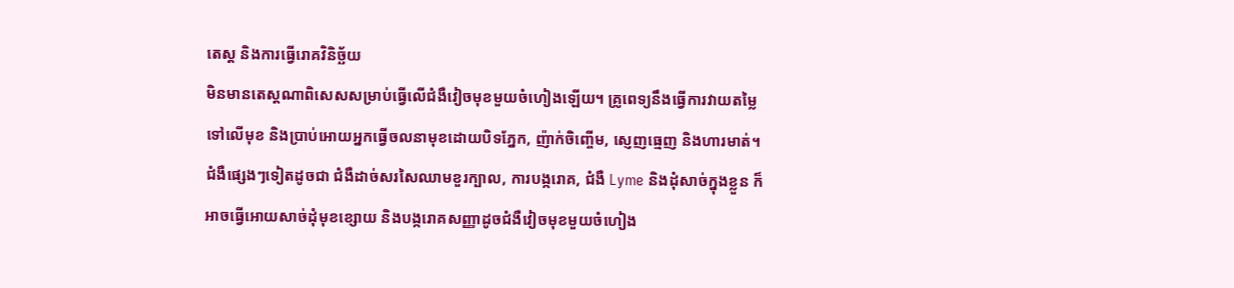តេស្ត និងការធ្វើរោគវិនិច្ឆ័យ
មិនមានតេស្តណាពិសេសសម្រាប់ធ្វើលើជំងឺវៀចមុខមួយចំហៀងឡើយ។ គ្រូពេទ្យនឹងធ្វើការវាយតម្លៃទៅលើមុខ និងប្រាប់អោយអ្នកធ្វើចលនាមុខដោយបិទភ្នែក, ញ៉ាក់ចិញ្ចើម, ស្ញេញធ្មេញ និងហារមាត់។
ជំងឺផ្សេងៗទៀតដូចជា ជំងឺដាច់សរសៃឈាមខួរក្បាល, ការបង្ករោគ, ជំងឺ Lyme និងដុំសាច់ក្នុងខ្លួន ក៏អាចធ្វើអោយសាច់ដុំមុខខ្សោយ និងបង្ករោគសញ្ញាដូចជំងឺវៀចមុខមួយចំហៀង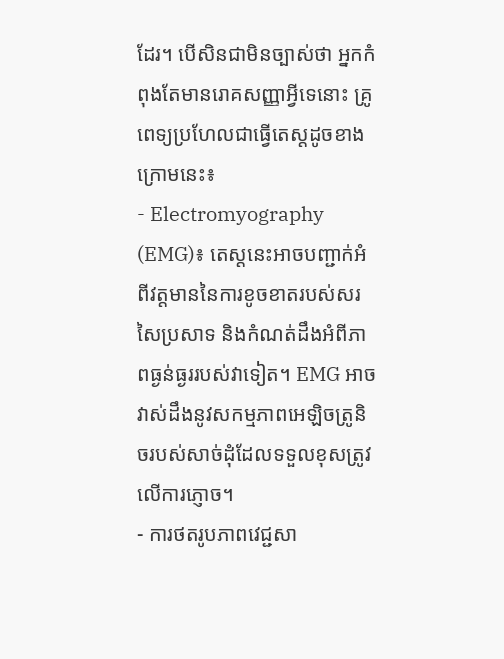ដែរ។ បើសិនជាមិនច្បាស់ថា អ្នកកំពុងតែមានរោគសញ្ញាអ្វីទេនោះ គ្រូពេទ្យប្រហែលជាធ្វើតេស្តដូចខាងក្រោមនេះ៖
- Electromyography (EMG)៖ តេស្តនេះអាចបញ្ជាក់អំពីវត្តមាននៃការខូចខាតរបស់សរសៃប្រសាទ និងកំណត់ដឹងអំពីភាពធ្ងន់ធ្ងររបស់វាទៀត។ EMG អាចវាស់ដឹងនូវសកម្មភាពអេឡិចត្រូនិចរបស់សាច់ដុំដែលទទួលខុសត្រូវលើការភ្ញោច។
- ការថតរូបភាពវេជ្ជសា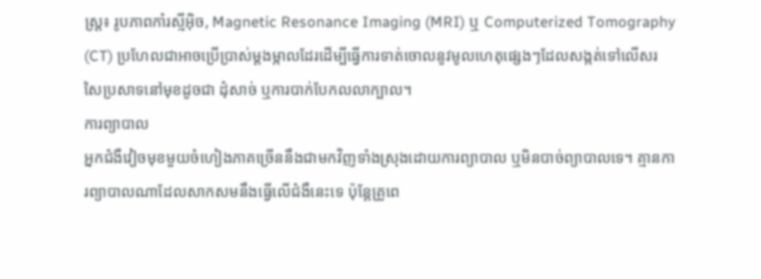ស្រ្ត៖ រូបភាពកាំរស្មីអ៊ិច, Magnetic Resonance Imaging (MRI) ឬ Computerized Tomography (CT) ប្រហែលជាអាចប្រើប្រាស់ម្តងម្កាលដែរដើម្បីធ្វើការទាត់ចោលនូវមូលហេតុផ្សេងៗដែលសង្កត់ទៅលើសរសៃប្រសាទនៅមុខដូចជា ដុំសាច់ ឬការបាក់បែកលលាក្បាល។
ការព្យាបាល
អ្នកជំងឺវៀចមុខមួយចំហៀងភាគច្រើននឹងជាមកវិញទាំងស្រុងដោយការព្យាបាល ឬមិនបាច់ព្យាបាលទេ។ គ្មានការព្យាបាលណាដែលសាកសមនឹងធ្វើលើជំងឺនេះទេ ប៉ុន្តែគ្រូពេ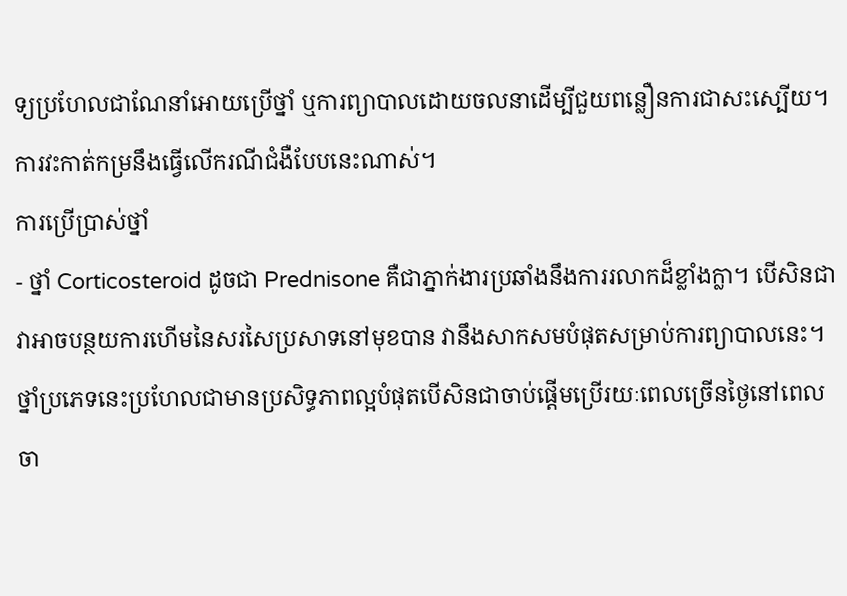ទ្យប្រហែលជាណែនាំអោយប្រើថ្នាំ ឬការព្យាបាលដោយចលនាដើម្បីជួយពន្លឿនការជាសះស្បើយ។ ការវះកាត់កម្រនឹងធ្វើលើករណីជំងឺបែបនេះណាស់។
ការប្រើប្រាស់ថ្នាំ
- ថ្នាំ Corticosteroid ដូចជា Prednisone គឺជាភ្នាក់ងារប្រឆាំងនឹងការរលាកដ៏ខ្លាំងក្លា។ បើសិនជាវាអាចបន្ថយការហើមនៃសរសៃប្រសាទនៅមុខបាន វានឹងសាកសមបំផុតសម្រាប់ការព្យាបាលនេះ។ ថ្នាំប្រភេទនេះប្រហែលជាមានប្រសិទ្ធភាពល្អបំផុតបើសិនជាចាប់ផ្តើមប្រើរយៈពេលច្រើនថ្ងៃនៅពេលចា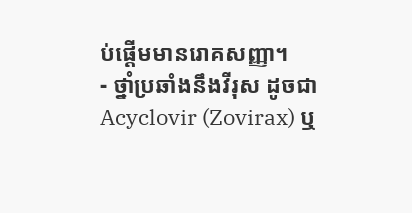ប់ផ្តើមមានរោគសញ្ញា។
- ថ្នាំប្រឆាំងនឹងវីរុស ដូចជា Acyclovir (Zovirax) ឬ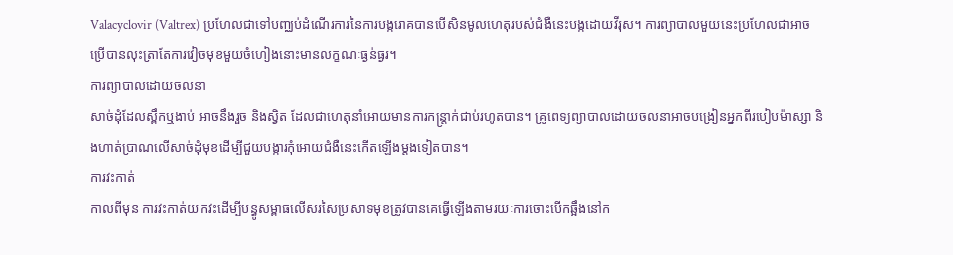Valacyclovir (Valtrex) ប្រហែលជាទៅបញ្ឈប់ដំណើរការនៃការបង្ករោគបានបើសិនមូលហេតុរបស់ជំងឺនេះបង្កដោយវីរុស។ ការព្យាបាលមួយនេះប្រហែលជាអាចប្រើបានលុះត្រាតែការវៀចមុខមួយចំហៀងនោះមានលក្ខណៈធ្ងន់ធ្ងរ។
ការព្យាបាលដោយចលនា
សាច់ដុំដែលស្ពឹកឬងាប់ អាចនឹងរួច និងស្វិត ដែលជាហេតុនាំអោយមានការកន្ត្រាក់ជាប់រហូតបាន។ គ្រូពេទ្យព្យាបាលដោយចលនាអាចបង្រៀនអ្នកពីរបៀបម៉ាស្សា និងហាត់ប្រាណលើសាច់ដុំមុខដើម្បីជួយបង្ការកុំអោយជំងឺនេះកើតឡើងម្តងទៀតបាន។
ការវះកាត់
កាលពីមុន ការវះកាត់យកវះដើម្បីបន្ធូសម្ពាធលើសរសៃប្រសាទមុខត្រូវបានគេធ្វើឡើងតាមរយៈការចោះបើកឆ្អឹងនៅក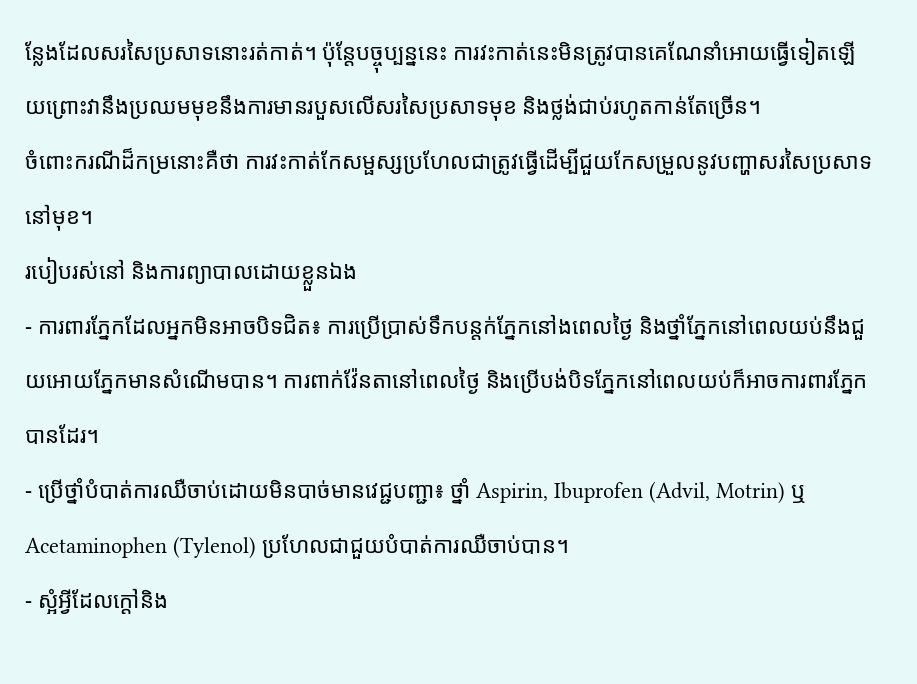ន្លែងដែលសរសៃប្រសាទនោះរត់កាត់។ ប៉ុន្តែបច្ចុប្បន្ននេះ ការវះកាត់នេះមិនត្រូវបានគេណែនាំអោយធ្វើទៀតឡើយព្រោះវានឹងប្រឈមមុខនឹងការមានរបួសលើសរសៃប្រសាទមុខ និងថ្លង់ជាប់រហូតកាន់តែច្រើន។
ចំពោះករណីដ៏កម្រនោះគឺថា ការវះកាត់កែសម្ផស្សប្រហែលជាត្រូវធ្វើដើម្បីជួយកែសម្រួលនូវបញ្ហាសរសៃប្រសាទនៅមុខ។
របៀបរស់នៅ និងការព្យាបាលដោយខ្លួនឯង
- ការពារភ្នែកដែលអ្នកមិនអាចបិទជិត៖ ការប្រើប្រាស់ទឹកបន្តក់ភ្នែកនៅងពេលថ្ងៃ និងថ្នាំភ្នែកនៅពេលយប់នឹងជួយអោយភ្នែកមានសំណើមបាន។ ការពាក់វ៉ែនតានៅពេលថ្ងៃ និងប្រើបង់បិទភ្នែកនៅពេលយប់ក៏អាចការពារភ្នែកបានដែរ។
- ប្រើថ្នាំបំបាត់ការឈឺចាប់ដោយមិនបាច់មានវេជ្ជបញ្ជា៖ ថ្នាំ Aspirin, Ibuprofen (Advil, Motrin) ឬ Acetaminophen (Tylenol) ប្រហែលជាជួយបំបាត់ការឈឺចាប់បាន។
- ស្អំអ្វីដែលក្តៅនិង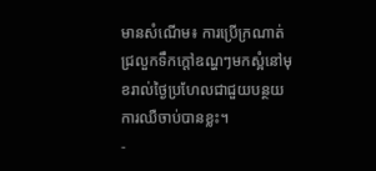មានសំណើម៖ ការប្រើក្រណាត់ជ្រលួកទឹកក្តៅឧណ្ហៗមកស្អំនៅមុខរាល់ថ្ងៃប្រហែលជាជួយបន្ថយការឈឺចាប់បានខ្លះ។
-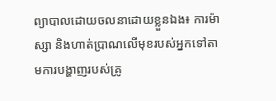ព្យាបាលដោយចលនាដោយខ្លួនឯង៖ ការម៉ាស្សា និងហាត់ប្រាណលើមុខរបស់អ្នកទៅតាមការបង្ហាញរបស់គ្រូ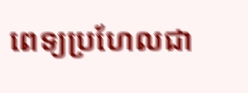ពេទ្យប្រហែលជា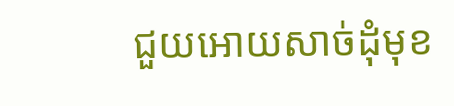ជួយអោយសាច់ដុំមុខ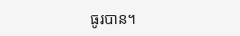ធូរបាន។